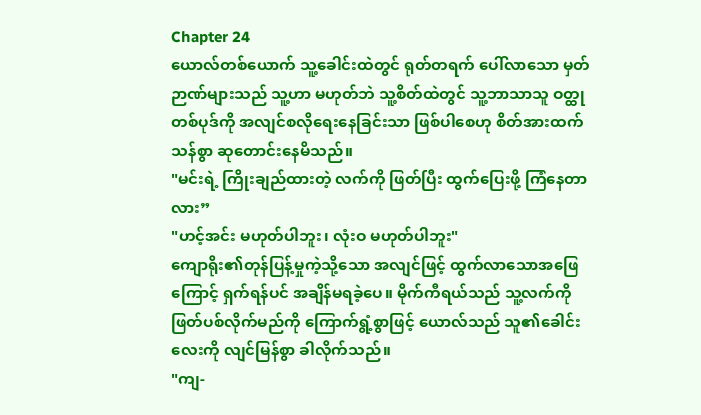Chapter 24
ယောလ်တစ်ယောက် သူ့ခေါင်းထဲတွင် ရုတ်တရက် ပေါ်လာသော မှတ်ဉာဏ်များသည် သူ့ဟာ မဟုတ်ဘဲ သူ့စိတ်ထဲတွင် သူ့ဘာသာသူ ဝတ္ထုတစ်ပုဒ်ကို အလျင်စလိုရေးနေခြင်းသာ ဖြစ်ပါစေဟု စိတ်အားထက်သန်စွာ ဆုတောင်းနေမိသည်။
"မင်းရဲ့ ကြိုးချည်ထားတဲ့ လက်ကို ဖြတ်ပြီး ထွက်ပြေးဖို့ ကြံနေတာလား”
"ဟင့်အင်း မဟုတ်ပါဘူး၊ လုံးဝ မဟုတ်ပါဘူး"
ကျောရိုး၏တုန်ပြန့်မှုကဲ့သို့သော အလျင်ဖြင့် ထွက်လာသောအဖြေကြောင့် ရှက်ရန်ပင် အချိန်မရခဲ့ပေ။ မိုက်ကီရယ်သည် သူ့လက်ကို ဖြတ်ပစ်လိုက်မည်ကို ကြောက်ရွံ့စွာဖြင့် ယောလ်သည် သူ၏ခေါင်းလေးကို လျင်မြန်စွာ ခါလိုက်သည်။
"ကျ-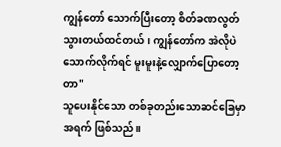ကျွန်တော် သောက်ပြီးတော့ စိတ်ခဏလွတ်သွားတယ်ထင်တယ်၊ ကျွန်တော်က အဲလိုပဲ သောက်လိုက်ရင် မူးမူးနဲ့လျှောက်ပြောတော့တာ"
သူပေးနိုင်သော တစ်ခုတည်းသောဆင်ခြေမှာ အရက် ဖြစ်သည်။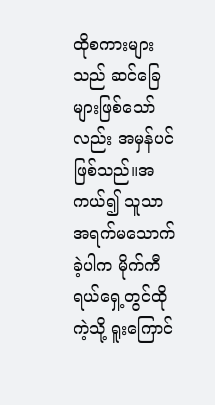ထိုစကားများသည် ဆင်ခြေများဖြစ်သော်လည်း အမှန်ပင်ဖြစ်သည်။အကယ်၍ သူသာ အရက်မသောက်ခဲ့ပါက မိုက်ကီရယ်ရှေ့တွင်ထိုကဲ့သို့ ရူးကြောင်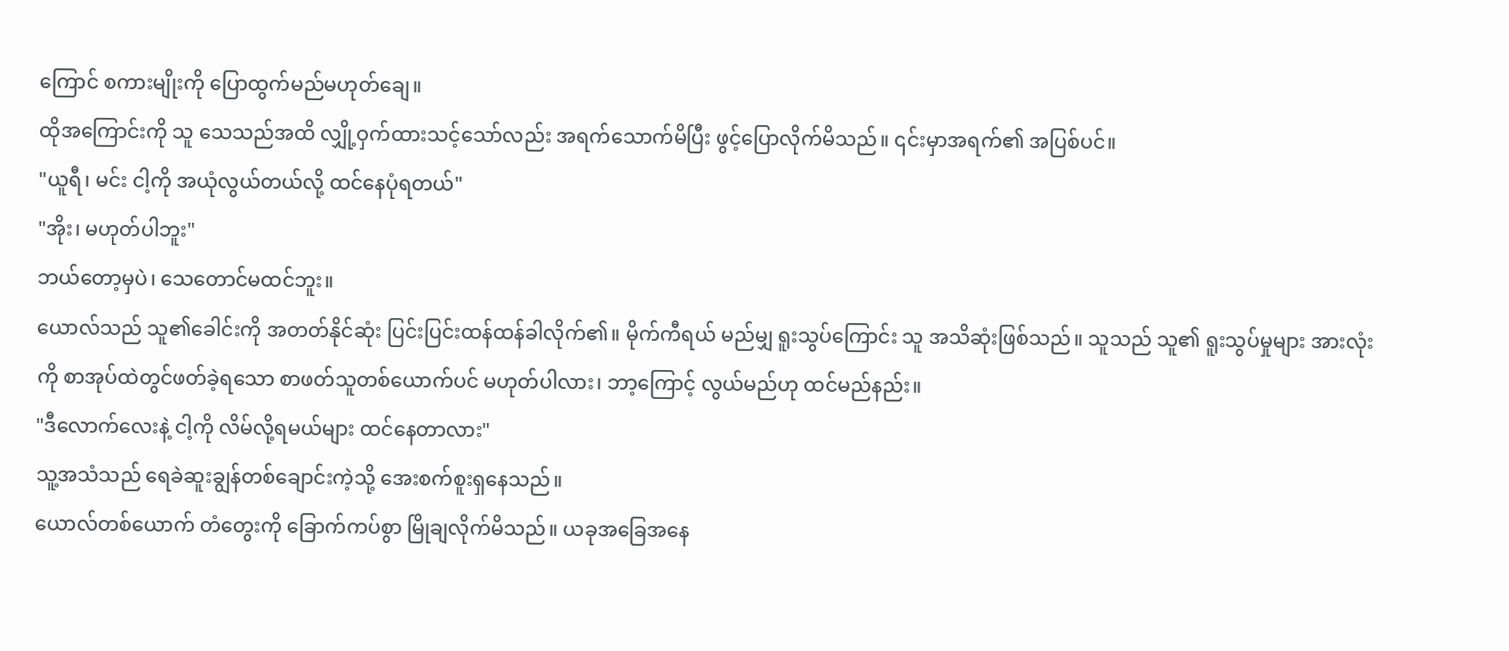ကြောင် စကားမျိုးကို ပြောထွက်မည်မဟုတ်ချေ။
ထိုအကြောင်းကို သူ သေသည်အထိ လျှို့ဝှက်ထားသင့်သော်လည်း အရက်သောက်မိပြီး ဖွင့်ပြောလိုက်မိသည်။ ၎င်းမှာအရက်၏ အပြစ်ပင်။
"ယူရီ၊ မင်း ငါ့ကို အယုံလွယ်တယ်လို့ ထင်နေပုံရတယ်"
"အိုး၊ မဟုတ်ပါဘူး"
ဘယ်တော့မှပဲ၊ သေတောင်မထင်ဘူး။
ယောလ်သည် သူ၏ခေါင်းကို အတတ်နိုင်ဆုံး ပြင်းပြင်းထန်ထန်ခါလိုက်၏။ မိုက်ကီရယ် မည်မျှ ရူးသွပ်ကြောင်း သူ အသိဆုံးဖြစ်သည်။ သူသည် သူ၏ ရူးသွပ်မှုများ အားလုံးကို စာအုပ်ထဲတွင်ဖတ်ခဲ့ရသော စာဖတ်သူတစ်ယောက်ပင် မဟုတ်ပါလား၊ ဘာ့ကြောင့် လွယ်မည်ဟု ထင်မည်နည်း။
"ဒီလောက်လေးနဲ့ ငါ့ကို လိမ်လို့ရမယ်များ ထင်နေတာလား"
သူ့အသံသည် ရေခဲဆူးချွန်တစ်ချောင်းကဲ့သို့ အေးစက်စူးရှနေသည်။
ယောလ်တစ်ယောက် တံတွေးကို ခြောက်ကပ်စွာ မြိုချလိုက်မိသည်။ ယခုအခြေအနေ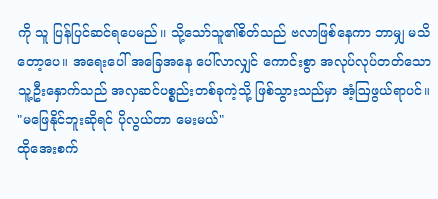ကို သူ ပြန်ပြင်ဆင်ရပေမည်၊၊ သို့သော်သူ၏စိတ်သည် ဗလာဖြစ်နေကာ ဘာမျှ မသိတော့ပေ။ အရေးပေါ် အခြေအနေ ပေါ်လာလျှင် ကောင်းစွာ အလုပ်လုပ်တတ်သော သူ့ဦးနှောက်သည် အလှဆင်ပစ္စည်းတစ်ခုကဲ့သို့ ဖြစ်သွားသည်မှာ အံ့ဩဖွယ်ရာပင်။
"မဖြေနိုင်ဘူးဆိုရင် ပိုလွယ်တာ မေးမယ်"
ထိုအေးစက်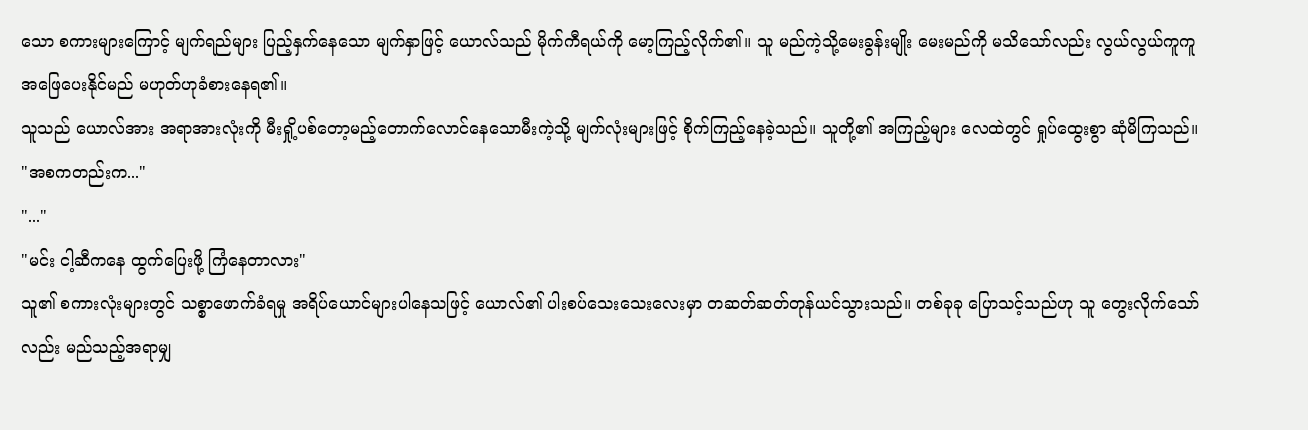သော စကားများကြောင့် မျက်ရည်များ ပြည့်နှက်နေသော မျက်နှာဖြင့် ယောလ်သည် မိုက်ကီရယ်ကို မော့ကြည့်လိုက်၏။ သူ မည်ကဲ့သို့မေးခွန်းမျိုး မေးမည်ကို မသိသော်လည်း လွယ်လွယ်ကူကူ အဖြေပေးနိုင်မည် မဟုတ်ဟုခံစားနေရ၏။
သူသည် ယောလ်အား အရာအားလုံးကို မီးရှို့ပစ်တော့မည့်တောက်လောင်နေသောမီးကဲ့သို့ မျက်လုံးများဖြင့် စိုက်ကြည့်နေခဲ့သည်။ သူတို့၏ အကြည့်များ လေထဲတွင် ရှုပ်ထွေးစွာ ဆုံမိကြသည်။
"အစကတည်းက..."
"..."
"မင်း ငါ့ဆီကနေ ထွက်ပြေးဖို့ ကြံနေတာလား"
သူ၏ စကားလုံးများတွင် သစ္စာဖောက်ခံရမှု အရိပ်ယောင်များပါနေသဖြင့် ယောလ်၏ ပါးစပ်သေးသေးလေးမှာ တဆတ်ဆတ်တုန်ယင်သွားသည်။ တစ်ခုခု ပြောသင့်သည်ဟု သူ တွေးလိုက်သော်လည်း မည်သည့်အရာမျှ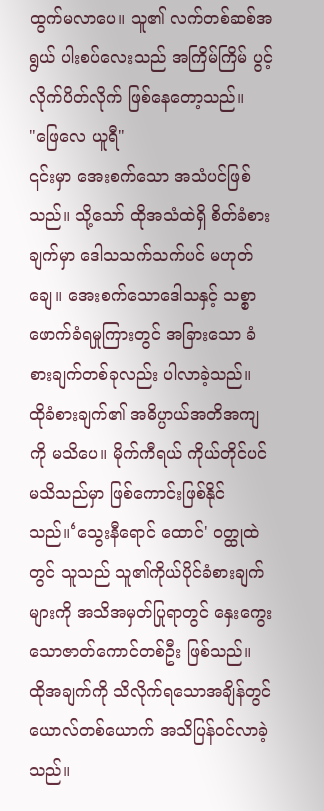ထွက်မလာပေ။ သူ၏ လက်တစ်ဆစ်အရွယ် ပါးစပ်လေးသည် အကြိမ်ကြိမ် ပွင့်လိုက်ပိတ်လိုက် ဖြစ်နေတော့သည်။
"ဖြေလေ ယူရီ"
၎င်းမှာ အေးစက်သော အသံပင်ဖြစ်သည်။ သို့သော် ထိုအသံထဲရှိ စိတ်ခံစားချက်မှာ ဒေါသသက်သက်ပင် မဟုတ်ချေ။ အေးစက်သောဒေါသနှင့် သစ္စာဖောက်ခံရမှုကြားတွင် အခြားသော ခံစားချက်တစ်ခုလည်း ပါလာခဲ့သည်။
ထိုခံစားချက်၏ အဓိပ္ပာယ်အတိအကျကို မသိပေ။ မိုက်ကီရယ် ကိုယ်တိုင်ပင် မသိသည်မှာ ဖြစ်ကောင်းဖြစ်နိုင်သည်။‘သွေးနီရောင် ထောင်' ဝတ္ထုထဲတွင် သူသည် သူ၏ကိုယ်ပိုင်ခံစားချက်များကို အသိအမှတ်ပြုရာတွင် နှေးကွေးသောဇာတ်ကောင်တစ်ဦး ဖြစ်သည်။
ထိုအချက်ကို သိလိုက်ရသောအချိန်တွင် ယောလ်တစ်ယောက် အသိပြန်ဝင်လာခဲ့သည်။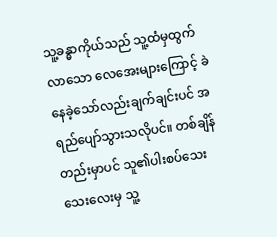သူ့ခန္ဓာကိုယ်သည် သူ့ထံမှထွက်လာသော လေအေးများကြောင့် ခဲနေခဲ့သော်လည်းချက်ချင်းပင် အရည်ပျော်သွားသလိုပင်။ တစ်ချိန်တည်းမှာပင် သူ၏ပါးစပ်သေးသေးလေးမှ သူ့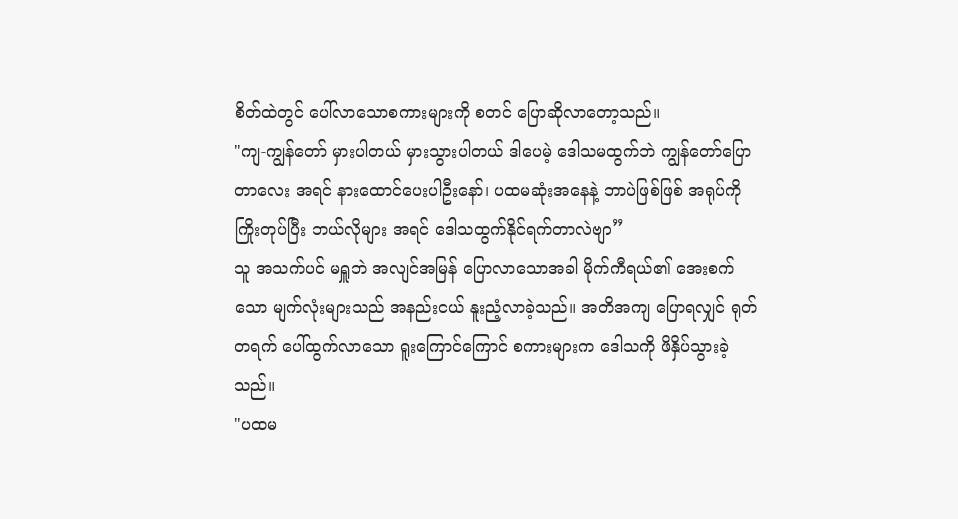စိတ်ထဲတွင် ပေါ်လာသောစကားများကို စတင် ပြောဆိုလာတော့သည်။
"ကျ-ကျွန်တော် မှားပါတယ် မှားသွားပါတယ် ဒါပေမဲ့ ဒေါသမထွက်ဘဲ ကျွန်တော်ပြောတာလေး အရင် နားထောင်ပေးပါဦးနော်၊ ပထမဆုံးအနေနဲ့ ဘာပဲဖြစ်ဖြစ် အရုပ်ကို ကြိုးတုပ်ပြီး ဘယ်လိုများ အရင် ဒေါသထွက်နိုင်ရက်တာလဲဗျာ”
သူ အသက်ပင် မရှူဘဲ အလျင်အမြန် ပြောလာသောအခါ မိုက်ကီရယ်၏ အေးစက်သော မျက်လုံးများသည် အနည်းငယ် နူးညံ့လာခဲ့သည်။ အတိအကျ ပြောရလျှင် ရုတ်တရက် ပေါ်ထွက်လာသော ရူးကြောင်ကြောင် စကားများက ဒေါသကို ဖိနှိပ်သွားခဲ့သည်။
"ပထမ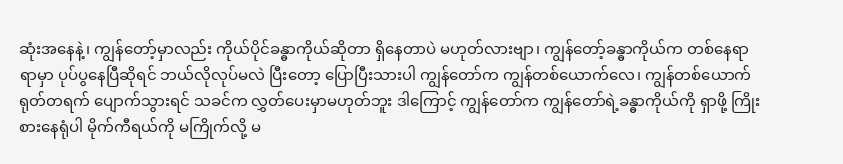ဆုံးအနေနဲ့၊ ကျွန်တော့်မှာလည်း ကိုယ်ပိုင်ခန္ဓာကိုယ်ဆိုတာ ရှိနေတာပဲ မဟုတ်လားဗျာ၊ ကျွန်တော့်ခန္ဓာကိုယ်က တစ်နေရာရာမှာ ပုပ်ပွနေပြီဆိုရင် ဘယ်လိုလုပ်မလဲ ပြီးတော့ ပြောပြီးသားပါ ကျွန်တော်က ကျွန်တစ်ယောက်လေ၊ ကျွန်တစ်ယောက် ရုတ်တရက် ပျောက်သွားရင် သခင်က လွှတ်ပေးမှာမဟုတ်ဘူး ဒါကြောင့် ကျွန်တော်က ကျွန်တော်ရဲ့ခန္ဓာကိုယ်ကို ရှာဖို့ ကြိုးစားနေရုံပါ မိုက်ကီရယ်ကို မကြိုက်လို့ မ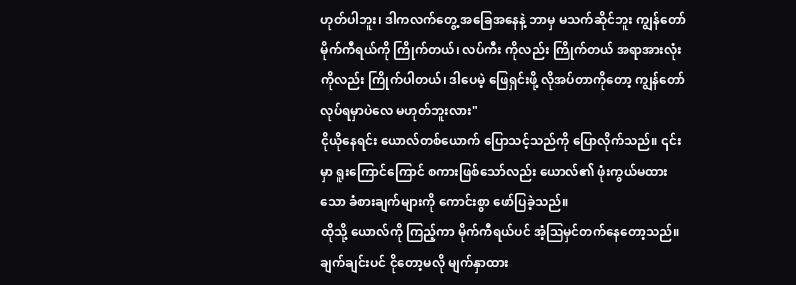ဟုတ်ပါဘူး၊ ဒါကလက်တွေ့ အခြေအနေနဲ့ ဘာမှ မသက်ဆိုင်ဘူး ကျွန်တော် မိုက်ကီရယ်ကို ကြိုက်တယ်၊ လပ်ကီး ကိုလည်း ကြိုက်တယ် အရာအားလုံးကိုလည်း ကြိုက်ပါတယ်၊ ဒါပေမဲ့ ဖြေရှင်းဖို့ လိုအပ်တာကိုတော့ ကျွန်တော် လုပ်ရမှာပဲလေ မဟုတ်ဘူးလား"
ငိုယိုနေရင်း ယောလ်တစ်ယောက် ပြောသင့်သည်ကို ပြောလိုက်သည်။ ၎င်းမှာ ရူးကြောင်ကြောင် စကားဖြစ်သော်လည်း ယောလ်၏ ဖုံးကွယ်မထားသော ခံစားချက်များကို ကောင်းစွာ ဖော်ပြခဲ့သည်။
ထိုသို့ ယောလ်ကို ကြည့်ကာ မိုက်ကီရယ်ပင် အံ့ဩမှင်တက်နေတော့သည်။
ချက်ချင်းပင် ငိုတော့မလို မျက်နှာထား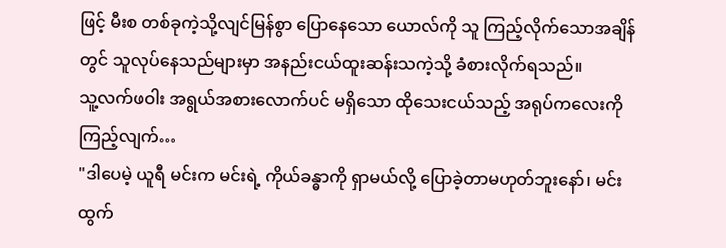ဖြင့် မီးစ တစ်ခုကဲ့သို့လျင်မြန်စွာ ပြောနေသော ယောလ်ကို သူ ကြည့်လိုက်သောအချိန်တွင် သူလုပ်နေသည်များမှာ အနည်းငယ်ထူးဆန်းသကဲ့သို့ ခံစားလိုက်ရသည်။
သူ့လက်ဖဝါး အရွယ်အစားလောက်ပင် မရှိသော ထိုသေးငယ်သည့် အရုပ်ကလေးကို ကြည့်လျက်…
"ဒါပေမဲ့ ယူရီ မင်းက မင်းရဲ့ ကိုယ်ခန္ဓာကို ရှာမယ်လို့ ပြောခဲ့တာမဟုတ်ဘူးနော်၊ မင်း ထွက်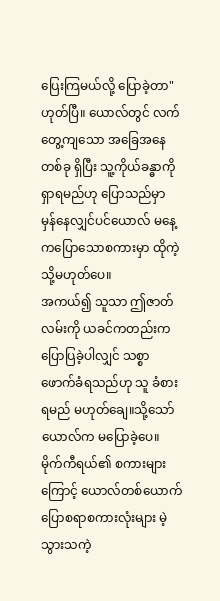ပြေးကြမယ်လို့ ပြောခဲ့တာ"
ဟုတ်ပြီ။ ယောလ်တွင် လက်တွေ့ကျသော အခြေအနေတစ်ခု ရှိပြီး သူ့ကိုယ်ခန္ဓာကို ရှာရမည်ဟု ပြောသည်မှာ မှန်နေလျှင်ပင်ယောလ် မနေ့ကပြောသောစကားမှာ ထိုကဲ့သို့မဟုတ်ပေ။
အကယ်၍ သူသာ ဤဇာတ်လမ်းကို ယခင်ကတည်းက ပြောပြခဲ့ပါလျှင် သစ္စာဖောက်ခံရသည်ဟု သူ ခံစားရမည် မဟုတ်ချေ။သို့သော် ယောလ်က မပြောခဲ့ပေ။
မိုက်ကီရယ်၏ စကားများကြောင့် ယောလ်တစ်ယောက် ပြောစရာစကားလုံးများ မဲ့သွားသကဲ့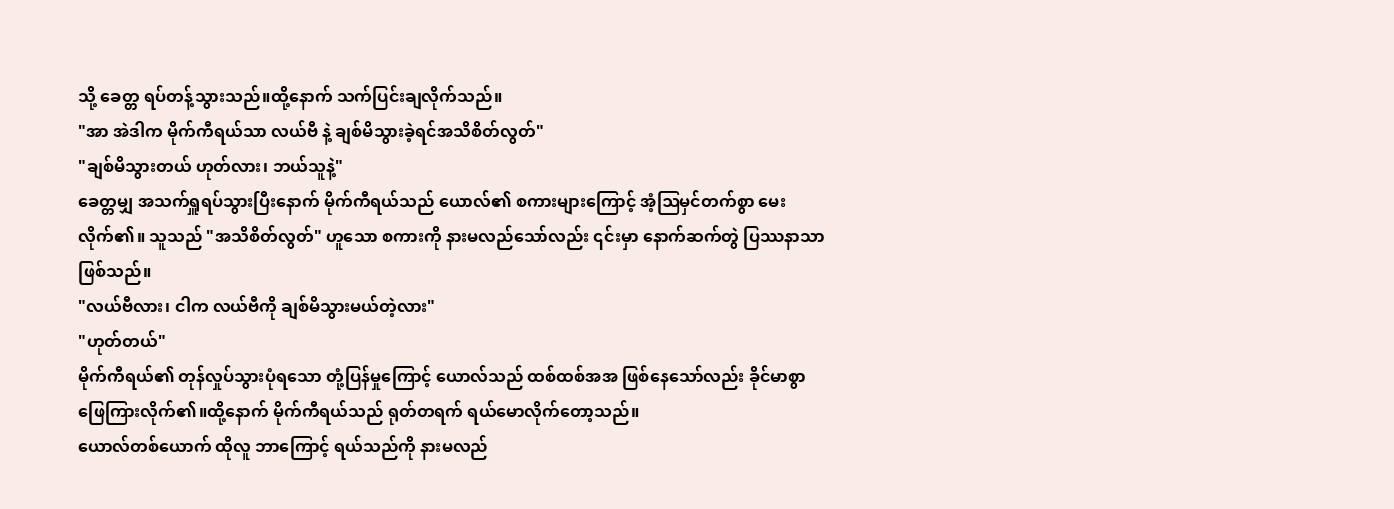သို့ ခေတ္တ ရပ်တန့်သွားသည်။ထို့နောက် သက်ပြင်းချလိုက်သည်။
"အာ အဲဒါက မိုက်ကီရယ်သာ လယ်ဗီ နဲ့ ချစ်မိသွားခဲ့ရင်အသိစိတ်လွတ်"
"ချစ်မိသွားတယ် ဟုတ်လား၊ ဘယ်သူနဲ့"
ခေတ္တမျှ အသက်ရှူရပ်သွားပြီးနောက် မိုက်ကီရယ်သည် ယောလ်၏ စကားများကြောင့် အံ့ဩမှင်တက်စွာ မေးလိုက်၏။ သူသည် "အသိစိတ်လွတ်" ဟူသော စကားကို နားမလည်သော်လည်း ၎င်းမှာ နောက်ဆက်တွဲ ပြဿနာသာ ဖြစ်သည်။
"လယ်ဗီလား၊ ငါက လယ်ဗီကို ချစ်မိသွားမယ်တဲ့လား"
"ဟုတ်တယ်"
မိုက်ကီရယ်၏ တုန်လှုပ်သွားပုံရသော တုံ့ပြန်မှုကြောင့် ယောလ်သည် ထစ်ထစ်အအ ဖြစ်နေသော်လည်း ခိုင်မာစွာ ဖြေကြားလိုက်၏။ထို့နောက် မိုက်ကီရယ်သည် ရုတ်တရက် ရယ်မောလိုက်တော့သည်။
ယောလ်တစ်ယောက် ထိုလူ ဘာကြောင့် ရယ်သည်ကို နားမလည်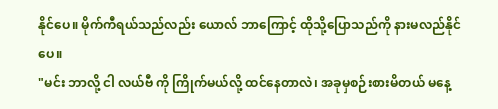နိုင်ပေ။ မိုက်ကီရယ်သည်လည်း ယောလ် ဘာကြောင့် ထိုသို့ပြောသည်ကို နားမလည်နိုင်ပေ။
"မင်း ဘာလို့ ငါ လယ်ဗီ ကို ကြိုက်မယ်လို့ ထင်နေတာလဲ၊ အခုမှစဉ်းစားမိတယ် မနေ့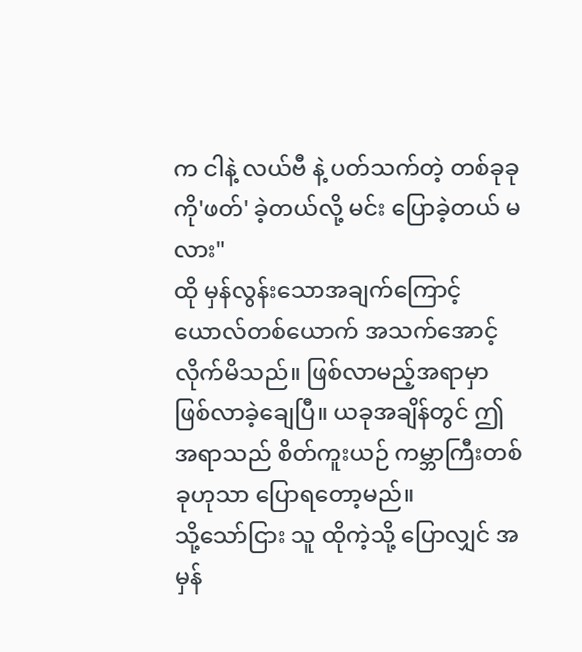က ငါနဲ့ လယ်ဗီ နဲ့ ပတ်သက်တဲ့ တစ်ခုခုကို'ဖတ်' ခဲ့တယ်လို့ မင်း ပြောခဲ့တယ် မလား"
ထို မှန်လွန်းသောအချက်ကြောင့် ယောလ်တစ်ယောက် အသက်အောင့်လိုက်မိသည်။ ဖြစ်လာမည့်အရာမှာ ဖြစ်လာခဲ့ချေပြီ။ ယခုအချိန်တွင် ဤအရာသည် စိတ်ကူးယဉ် ကမ္ဘာကြီးတစ်ခုဟုသာ ပြောရတော့မည်။
သို့သော်ငြား သူ ထိုကဲ့သို့ ပြောလျှင် အမှန်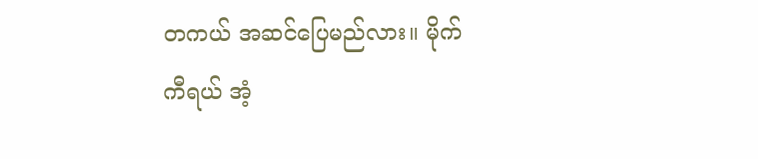တကယ် အဆင်ပြေမည်လား။ မိုက်ကီရယ် အံ့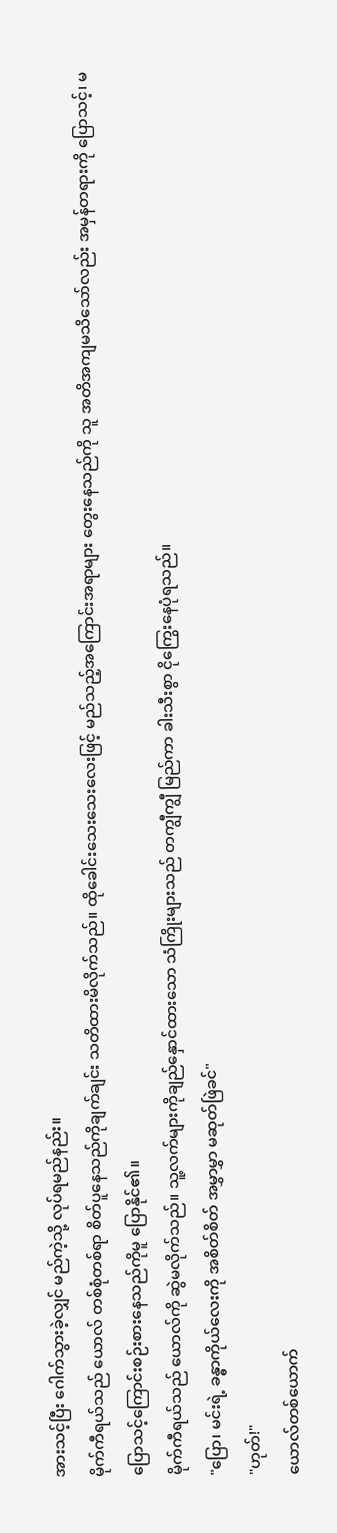အားသင့်ပြီး ဂေါက်သွားခဲ့လျှင် မည်ကဲ့သို့ လုပ်ရမည်နည်း။
မိုက်ကီရယ်သည် ယောလ် တစ်စုံတစ်ရာ စိတ်ပူနေသည်ကိုချက်ချင်း သတိထားမိလိုက်သည်။ ထိုခေါင်းသေးသေးလေးဖြင့် မည်သည့်အကြောင်းအရာများ တွေးနေသည်ကို သူ အတိအကျမသိသော်လည်း အမှန်တရားကို ပြောသင့်၊ မပြောသင့်ကြောင်းစဉ်းစားနေသည်ကိုမူ ပြောနိုင်၏။
မိုက်ကီရယ်သည် ယောလ်ကို ဆွဲမလိုက်သည်။ သူ့လက်များကိုချည်နှောင်ထားသော သံကြိုးများသည် တကျွီကျွီ မြည်ကာ ခါးသီးစွာ ငိုကြွေးနေပုံရသည်။
"ပြော၊ မင်းရဲ့ ခန္ဓာကိုယ်လေးကို အစိတ်စိတ် အမွှာမွှာ မဆုတ်ဖြဲခင်"
"ဟုတ်!"
ယောလ်တစ်ယောက်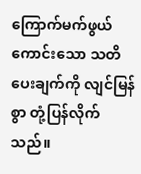ကြောက်မက်ဖွယ်ကောင်းသော သတိပေးချက်ကို လျင်မြန်စွာ တုံ့ပြန်လိုက်သည်။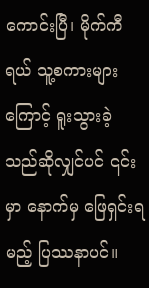ကောင်းပြီ၊ မိုက်ကီရယ် သူ့စကားများကြောင့် ရူးသွားခဲ့သည်ဆိုလျှင်ပင် ၎င်းမှာ နောက်မှ ဖြေရှင်းရမည့် ပြဿနာပင်။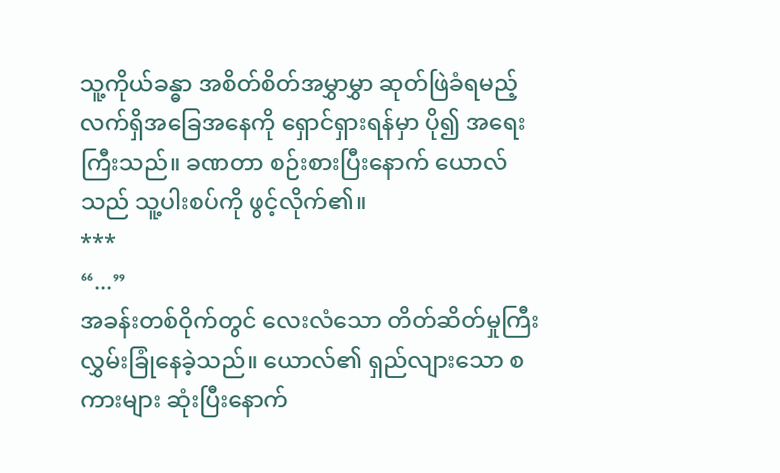သူ့ကိုယ်ခန္ဓာ အစိတ်စိတ်အမွှာမွှာ ဆုတ်ဖြဲခံရမည့် လက်ရှိအခြေအနေကို ရှောင်ရှားရန်မှာ ပို၍ အရေးကြီးသည်။ ခဏတာ စဉ်းစားပြီးနောက် ယောလ်သည် သူ့ပါးစပ်ကို ဖွင့်လိုက်၏။
***
“...”
အခန်းတစ်ဝိုက်တွင် လေးလံသော တိတ်ဆိတ်မှုကြီး လွှမ်းခြုံနေခဲ့သည်။ ယောလ်၏ ရှည်လျားသော စကားများ ဆုံးပြီးနောက်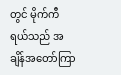တွင် မိုက်ကီရယ်သည် အချိန်အတော်ကြာ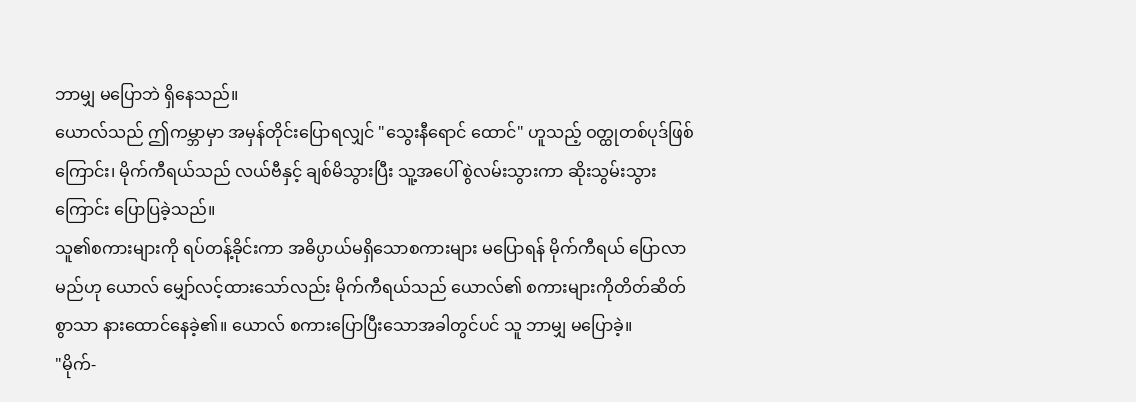ဘာမျှ မပြောဘဲ ရှိနေသည်။
ယောလ်သည် ဤကမ္ဘာမှာ အမှန်တိုင်းပြောရလျှင် "သွေးနီရောင် ထောင်" ဟူသည့် ဝတ္ထုတစ်ပုဒ်ဖြစ်ကြောင်း၊ မိုက်ကီရယ်သည် လယ်ဗီနှင့် ချစ်မိသွားပြီး သူ့အပေါ် စွဲလမ်းသွားကာ ဆိုးသွမ်းသွားကြောင်း ပြောပြခဲ့သည်။
သူ၏စကားများကို ရပ်တန့်ခိုင်းကာ အဓိပ္ပာယ်မရှိသောစကားများ မပြောရန် မိုက်ကီရယ် ပြောလာမည်ဟု ယောလ် မျှော်လင့်ထားသော်လည်း မိုက်ကီရယ်သည် ယောလ်၏ စကားများကိုတိတ်ဆိတ်စွာသာ နားထောင်နေခဲ့၏။ ယောလ် စကားပြောပြီးသောအခါတွင်ပင် သူ ဘာမျှ မပြောခဲ့။
"မိုက်-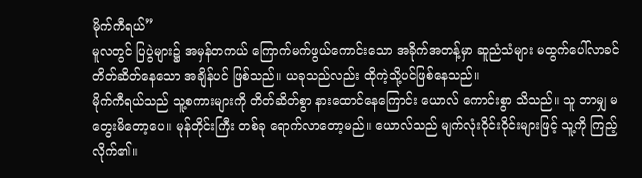မိုက်ကီရယ်”
မူလတွင် ပြပွဲများ၌ အမှန်တကယ် ကြောက်မက်ဖွယ်ကောင်းသော အခိုက်အတန့်မှာ ဆူညံသံများ မထွက်ပေါ်လာခင်တိတ်ဆိတ်နေသော အချိန်ပင် ဖြစ်သည်။ ယခုသည်လည်း ထိုကဲ့သို့ပင်ဖြစ်နေသည်။
မိုက်ကီရယ်သည် သူ့စကားများကို တိတ်ဆိတ်စွာ နားထောင်နေကြောင်း ယောလ် ကောင်းစွာ သိသည်။ သူ ဘာမျှ မတွေးမိတော့ပေ။ မုန်တိုင်းကြီး တစ်ခု ရောက်လာတော့မည်။ ယောလ်သည် မျက်လုံးဝိုင်းဝိုင်းများဖြင့် သူ့ကို ကြည့်လိုက်၏။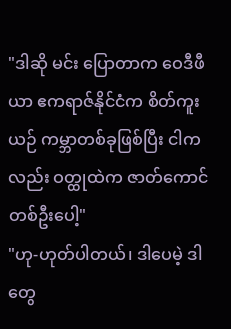"ဒါဆို မင်း ပြောတာက ဝေဒီဖီယာ ဧကရာဇ်နိုင်ငံက စိတ်ကူးယဉ် ကမ္ဘာတစ်ခုဖြစ်ပြီး ငါကလည်း ဝတ္ထုထဲက ဇာတ်ကောင်တစ်ဦးပေါ့"
"ဟု-ဟုတ်ပါတယ်၊ ဒါပေမဲ့ ဒါတွေ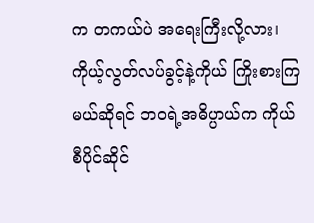က တကယ်ပဲ အရေးကြီးလို့လား၊ ကိုယ့်လွတ်လပ်ခွင့်နဲ့ကိုယ် ကြိုးစားကြမယ်ဆိုရင် ဘဝရဲ့အဓိပ္ပာယ်က ကိုယ်စီပိုင်ဆိုင်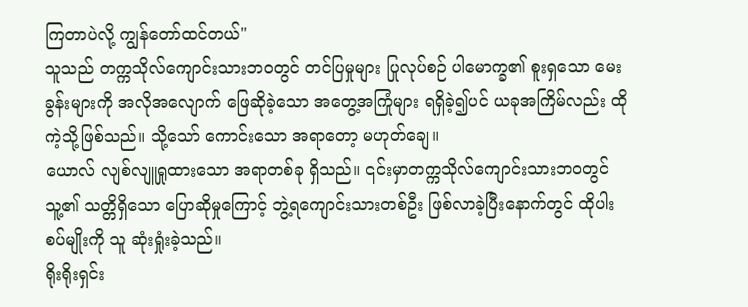ကြတာပဲလို့ ကျွန်တော်ထင်တယ်"
သူသည် တက္ကသိုလ်ကျောင်းသားဘဝတွင် တင်ပြမှုများ ပြုလုပ်စဉ် ပါမောက္ခ၏ စူးရှသော မေးခွန်းများကို အလိုအလျောက် ဖြေဆိုခဲ့သော အတွေ့အကြုံများ ရရှိခဲ့၍ပင် ယခုအကြိမ်လည်း ထိုကဲ့သို့ဖြစ်သည်။ သို့သော် ကောင်းသော အရာတော့ မဟုတ်ချေ။
ယောလ် လျစ်လျူရှုထားသော အရာတစ်ခု ရှိသည်။ ၎င်းမှာတက္ကသိုလ်ကျောင်းသားဘဝတွင် သူ့၏ သတ္တိရှိသော ပြောဆိုမှုကြောင့် ဘွဲ့ရကျောင်းသားတစ်ဦး ဖြစ်လာခဲ့ပြီးနောက်တွင် ထိုပါးစပ်မျိုးကို သူ ဆုံးရှုံးခဲ့သည်။
ရိုးရိုးရှင်း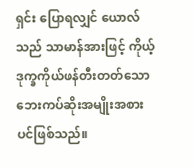ရှင်း ပြောရလျှင် ယောလ်သည် သာမာန်အားဖြင့် ကိုယ့်ဒုက္ခကိုယ်ဖန်တီးတတ်သော ဘေးကပ်ဆိုးအမျိုးအစားပင်ဖြစ်သည်။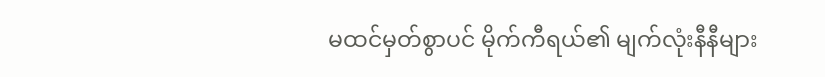မထင်မှတ်စွာပင် မိုက်ကီရယ်၏ မျက်လုံးနီနီများ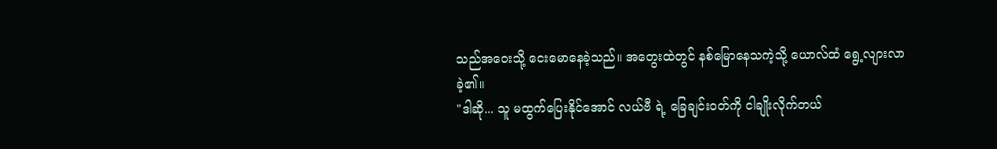သည်အဝေးသို့ ငေးမောနေခဲ့သည်။ အတွေးထဲတွင် နစ်မြောနေသကဲ့သို့ ယောလ်ထံ ရွေ့လျားလာခဲ့၏။
"ဒါဆို... သူ မထွက်ပြေးနိုင်အောင် လယ်ဗီ ရဲ့ ခြေချင်းဝတ်ကို ငါချိုးလိုက်တယ်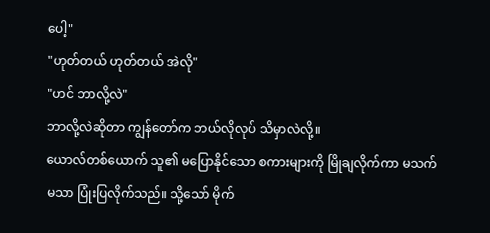ပေါ့"
"ဟုတ်တယ် ဟုတ်တယ် အဲလို"
"ဟင် ဘာလို့လဲ"
ဘာလို့လဲဆိုတာ ကျွန်တော်က ဘယ်လိုလုပ် သိမှာလဲလို့။
ယောလ်တစ်ယောက် သူ၏ မပြောနိုင်သော စကားများကို မြိုချလိုက်ကာ မသက်မသာ ပြုံးပြလိုက်သည်။ သို့သော် မိုက်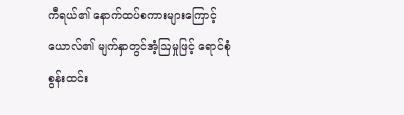ကီရယ်၏ နောက်ထပ်စကားများကြောင့် ယောလ်၏ မျက်နှာတွင်အံ့ဩမှုဖြင့် ရောင်စုံစွန်းထင်း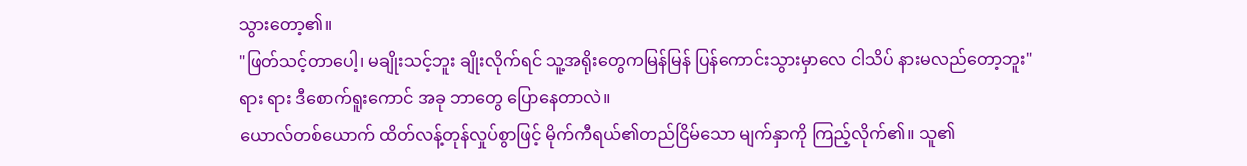သွားတော့၏။
"ဖြတ်သင့်တာပေါ့၊ မချိုးသင့်ဘူး ချိုးလိုက်ရင် သူ့အရိုးတွေကမြန်မြန် ပြန်ကောင်းသွားမှာလေ ငါသိပ် နားမလည်တော့ဘူး"
ရား ရား ဒီစောက်ရူးကောင် အခု ဘာတွေ ပြောနေတာလဲ။
ယောလ်တစ်ယောက် ထိတ်လန့်တုန်လှုပ်စွာဖြင့် မိုက်ကီရယ်၏တည်ငြိမ်သော မျက်နှာကို ကြည့်လိုက်၏။ သူ၏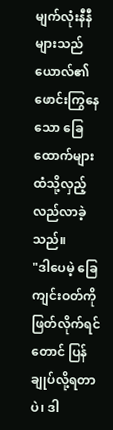မျက်လုံးနီနီများသည် ယောလ်၏ ဖောင်းကြွနေသော ခြေထောက်များထံသို့လှည့်လည်လာခဲ့သည်။
"ဒါပေမဲ့ ခြေကျင်းဝတ်ကို ဖြတ်လိုက်ရင်တောင် ပြန်ချုပ်လို့ရတာပဲ၊ ဒါ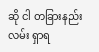ဆို ငါ တခြားနည်းလမ်း ရှာရ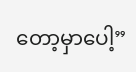တော့မှာပေါ့”